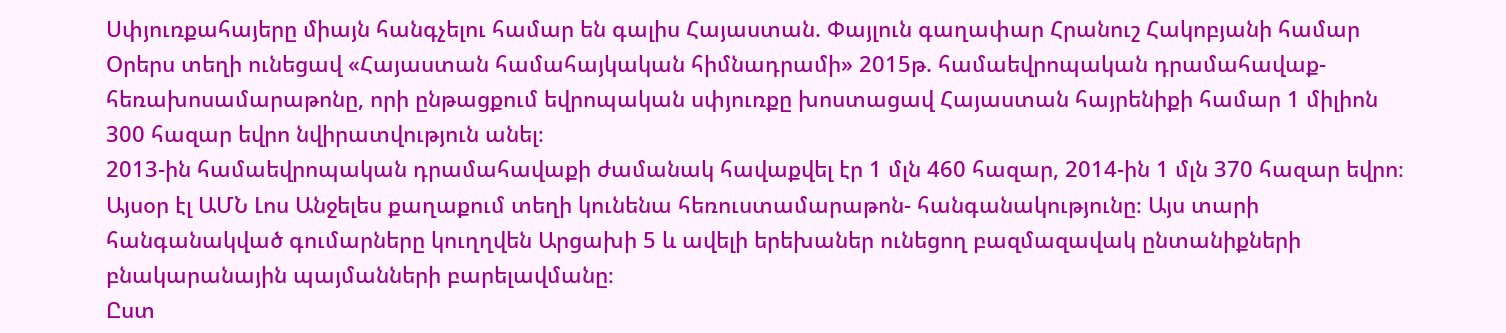Սփյուռքահայերը միայն հանգչելու համար են գալիս Հայաստան. Փայլուն գաղափար Հրանուշ Հակոբյանի համար
Օրերս տեղի ունեցավ «Հայաստան համահայկական հիմնադրամի» 2015թ. համաեվրոպական դրամահավաք-հեռախոսամարաթոնը, որի ընթացքում եվրոպական սփյուռքը խոստացավ Հայաստան հայրենիքի համար 1 միլիոն 300 հազար եվրո նվիրատվություն անել։
2013-ին համաեվրոպական դրամահավաքի ժամանակ հավաքվել էր 1 մլն 460 հազար, 2014-ին 1 մլն 370 հազար եվրո։
Այսօր էլ ԱՄՆ Լոս Անջելես քաղաքում տեղի կունենա հեռուստամարաթոն- հանգանակությունը։ Այս տարի հանգանակված գումարները կուղղվեն Արցախի 5 և ավելի երեխաներ ունեցող բազմազավակ ընտանիքների բնակարանային պայմանների բարելավմանը։
Ըստ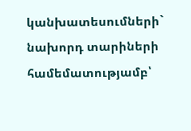կանխատեսումների` նախորդ տարիների համեմատությամբ՝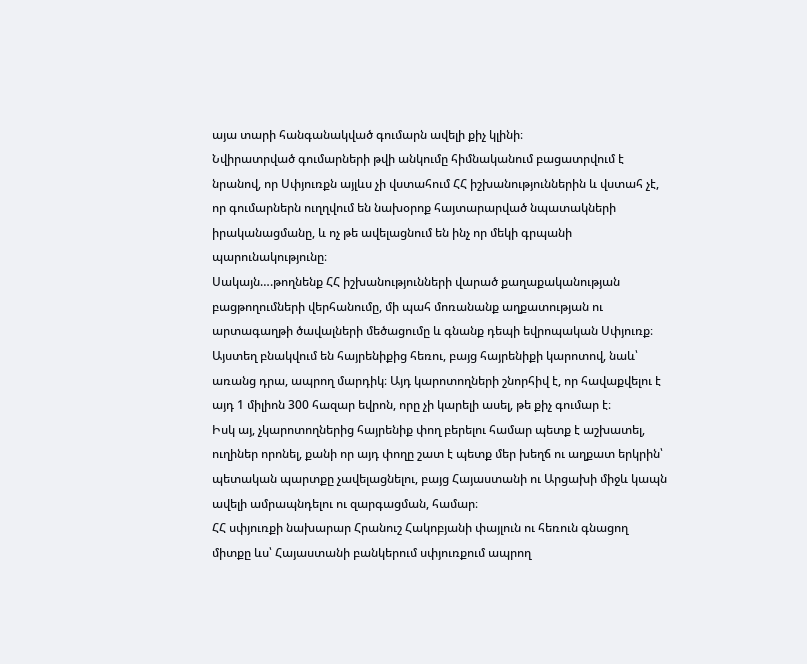այա տարի հանգանակված գումարն ավելի քիչ կլինի։
Նվիրատրված գումարների թվի անկումը հիմնականում բացատրվում է նրանով, որ Սփյուռքն այլևս չի վստահում ՀՀ իշխանություններին և վստահ չէ, որ գումարներն ուղղվում են նախօրոք հայտարարված նպատակների իրականացմանը, և ոչ թե ավելացնում են ինչ որ մեկի գրպանի պարունակությունը։
Սակայն….թողնենք ՀՀ իշխանությունների վարած քաղաքականության բացթողումների վերհանումը, մի պահ մոռանանք աղքատության ու արտագաղթի ծավալների մեծացումը և գնանք դեպի եվրոպական Սփյուռք։
Այստեղ բնակվում են հայրենիքից հեռու, բայց հայրենիքի կարոտով, նաև՝ առանց դրա, ապրող մարդիկ։ Այդ կարոտողների շնորհիվ է, որ հավաքվելու է այդ 1 միլիոն 300 հազար եվրոն, որը չի կարելի ասել, թե քիչ գումար է։
Իսկ այ, չկարոտողներից հայրենիք փող բերելու համար պետք է աշխատել, ուղիներ որոնել, քանի որ այդ փողը շատ է պետք մեր խեղճ ու աղքատ երկրին՝ պետական պարտքը չավելացնելու, բայց Հայաստանի ու Արցախի միջև կապն ավելի ամրապնդելու ու զարգացման, համար։
ՀՀ սփյուռքի նախարար Հրանուշ Հակոբյանի փայլուն ու հեռուն գնացող միտքը ևս՝ Հայաստանի բանկերում սփյուռքում ապրող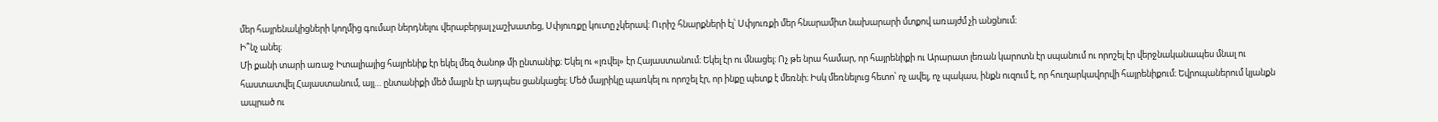մեր հայրենակիցների կողմից գումար ներդնելու վերաբերյալ չաշխատեց, Սփյուռքը կուտը չկերավ։ Ուրիշ հնարքների էլ՝ Սփյուռքի մեր հնարամիտ նախարարի մտքով առայժմ չի անցնում։
Ի՞նչ անել։
Մի քանի տարի առաջ Իտալիայից հայրենիք էր եկել մեզ ծանոթ մի ընտանիք։ Եկել ու «լռվել» էր Հայաստանում։ Եկել էր ու մնացել։ Ոչ թե նրա համար, որ հայրենիքի ու Արարատ լեռան կարոտն էր սպանում ու որոշել էր վերջնականապես մնալ ու հաստատվել Հայաստանում, այլ… ընտանիքի մեծ մայրն էր այդպես ցանկացել։ Մեծ մայրիկը պառկել ու որոշել էր, որ ինքը պետք է մեռնի։ Իսկ մեռնելուց հետո՝ ոչ ավել, ոչ պակաս, ինքն ուզում է, որ հուղարկավորվի հայրենիքում։ Եվրոպաներում կյանքն ապրած ու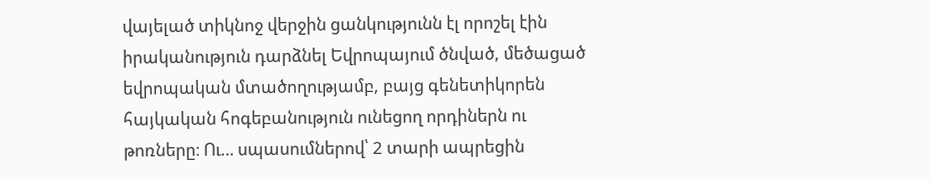վայելած տիկնոջ վերջին ցանկությունն էլ որոշել էին իրականություն դարձնել Եվրոպայում ծնված, մեծացած եվրոպական մտածողությամբ, բայց գենետիկորեն հայկական հոգեբանություն ունեցող որդիներն ու թոռները։ Ու… սպասումներով՝ 2 տարի ապրեցին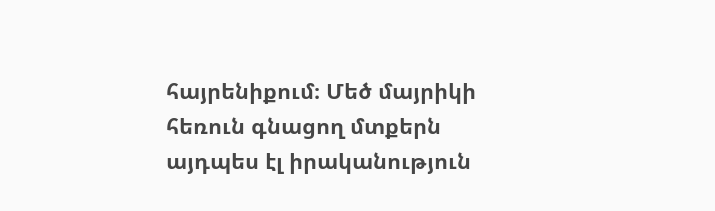հայրենիքում։ Մեծ մայրիկի հեռուն գնացող մտքերն այդպես էլ իրականություն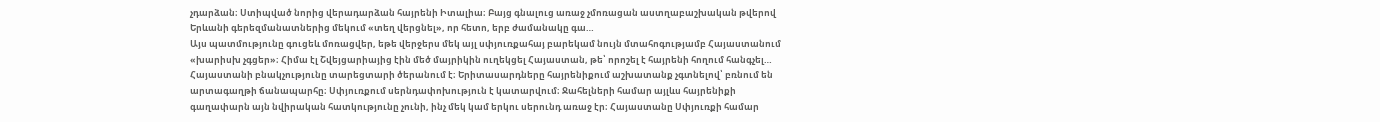չդարձան։ Ստիպված նորից վերադարձան հայրենի Իտալիա։ Բայց գնալուց առաջ չմոռացան աստղաբաշխական թվերով Երևանի գերեզմանատներից մեկում «տեղ վերցնել», որ հետո, երբ ժամանակը գա…
Այս պատմությունը գուցեև մոռացվեր, եթե վերջերս մեկ այլ սփյուռքահայ բարեկամ նույն մտահոգությամբ Հայաստանում «խարիսխ չգցեր»։ Հիմա էլ Շվեյցարիայից էին մեծ մայրիկին ուղեկցել Հայաստան, թե՝ որոշել է հայրենի հողում հանգչել…
Հայաստանի բնակչությունը տարեցտարի ծերանում է։ Երիտասարդները հայրենիքում աշխատանք չգտնելով՝ բռնում են արտագաղթի ճանապարհը։ Սփյուռքում սերնդափոխություն է կատարվում։ Ջահելների համար այլևս հայրենիքի գաղափարն այն նվիրական հատկությունը չունի, ինչ մեկ կամ երկու սերունդ առաջ էր։ Հայաստանը Սփյուռքի համար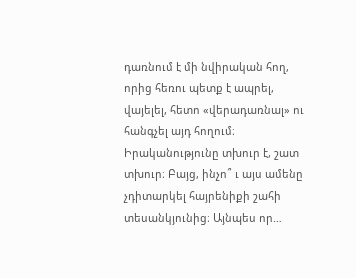դառնում է մի նվիրական հող, որից հեռու պետք է ապրել, վայելել, հետո «վերադառնալ» ու հանգչել այդ հողում։
Իրականությունը տխուր է, շատ տխուր։ Բայց, ինչո՞ ւ այս ամենը չդիտարկել հայրենիքի շահի տեսանկյունից։ Այնպես որ…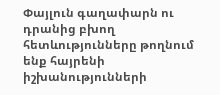Փայլուն գաղափարն ու դրանից բխող հետևությունները թողնում ենք հայրենի իշխանությունների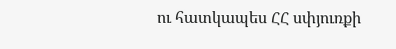ու հատկապես ՀՀ սփյուռքի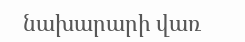նախարարի վառ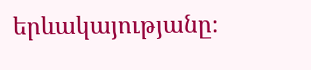երևակայությանը։